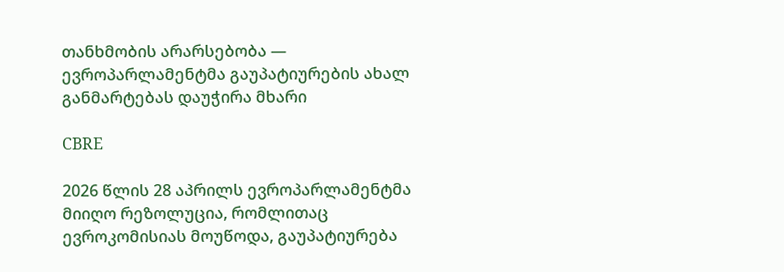თანხმობის არარსებობა — ევროპარლამენტმა გაუპატიურების ახალ განმარტებას დაუჭირა მხარი

CBRE

2026 წლის 28 აპრილს ევროპარლამენტმა მიიღო რეზოლუცია, რომლითაც ევროკომისიას მოუწოდა, გაუპატიურება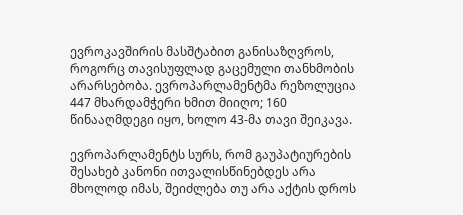ევროკავშირის მასშტაბით განისაზღვროს, როგორც თავისუფლად გაცემული თანხმობის არარსებობა. ევროპარლამენტმა რეზოლუცია 447 მხარდამჭერი ხმით მიიღო; 160 წინააღმდეგი იყო, ხოლო 43-მა თავი შეიკავა.

ევროპარლამენტს სურს, რომ გაუპატიურების შესახებ კანონი ითვალისწინებდეს არა მხოლოდ იმას, შეიძლება თუ არა აქტის დროს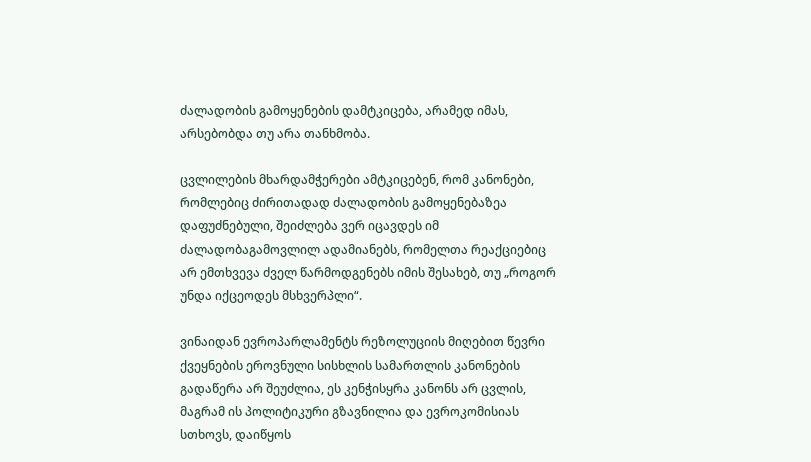ძალადობის გამოყენების დამტკიცება, არამედ იმას, არსებობდა თუ არა თანხმობა.

ცვლილების მხარდამჭერები ამტკიცებენ, რომ კანონები, რომლებიც ძირითადად ძალადობის გამოყენებაზეა დაფუძნებული, შეიძლება ვერ იცავდეს იმ ძალადობაგამოვლილ ადამიანებს, რომელთა რეაქციებიც არ ემთხვევა ძველ წარმოდგენებს იმის შესახებ, თუ „როგორ უნდა იქცეოდეს მსხვერპლი“.

ვინაიდან ევროპარლამენტს რეზოლუციის მიღებით წევრი ქვეყნების ეროვნული სისხლის სამართლის კანონების გადაწერა არ შეუძლია, ეს კენჭისყრა კანონს არ ცვლის, მაგრამ ის პოლიტიკური გზავნილია და ევროკომისიას სთხოვს, დაიწყოს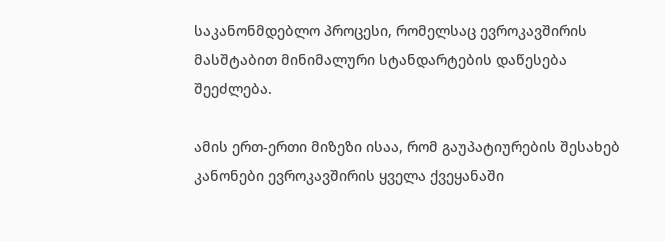საკანონმდებლო პროცესი, რომელსაც ევროკავშირის მასშტაბით მინიმალური სტანდარტების დაწესება შეეძლება.

ამის ერთ-ერთი მიზეზი ისაა, რომ გაუპატიურების შესახებ კანონები ევროკავშირის ყველა ქვეყანაში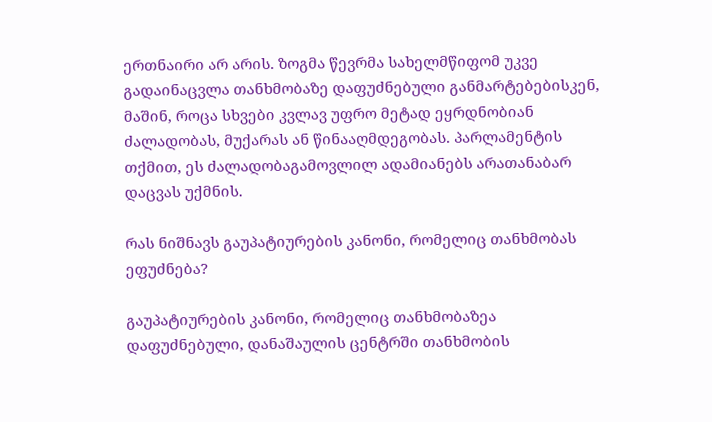ერთნაირი არ არის. ზოგმა წევრმა სახელმწიფომ უკვე გადაინაცვლა თანხმობაზე დაფუძნებული განმარტებებისკენ, მაშინ, როცა სხვები კვლავ უფრო მეტად ეყრდნობიან ძალადობას, მუქარას ან წინააღმდეგობას. პარლამენტის თქმით, ეს ძალადობაგამოვლილ ადამიანებს არათანაბარ დაცვას უქმნის.

რას ნიშნავს გაუპატიურების კანონი, რომელიც თანხმობას ეფუძნება?

გაუპატიურების კანონი, რომელიც თანხმობაზეა დაფუძნებული, დანაშაულის ცენტრში თანხმობის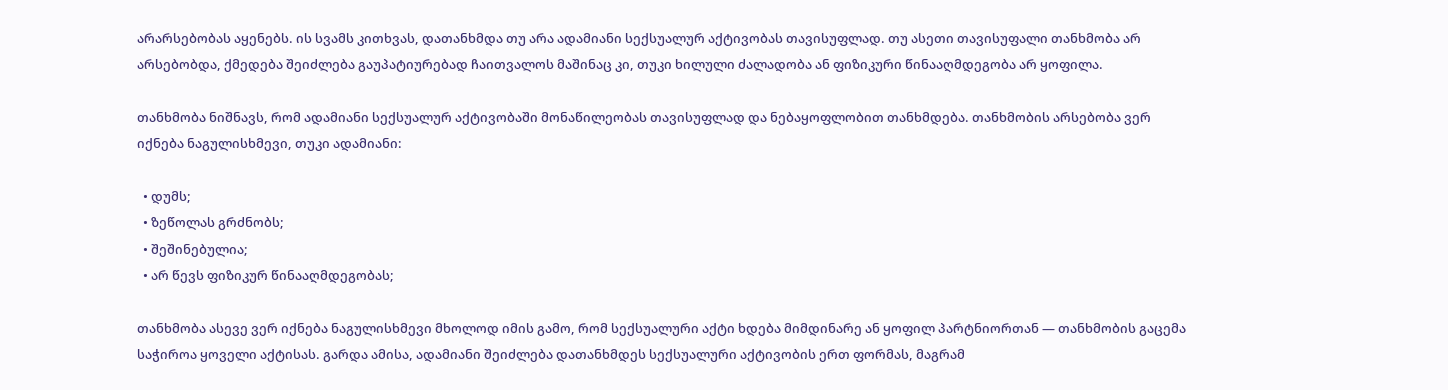არარსებობას აყენებს. ის სვამს კითხვას, დათანხმდა თუ არა ადამიანი სექსუალურ აქტივობას თავისუფლად. თუ ასეთი თავისუფალი თანხმობა არ არსებობდა, ქმედება შეიძლება გაუპატიურებად ჩაითვალოს მაშინაც კი, თუკი ხილული ძალადობა ან ფიზიკური წინააღმდეგობა არ ყოფილა.

თანხმობა ნიშნავს, რომ ადამიანი სექსუალურ აქტივობაში მონაწილეობას თავისუფლად და ნებაყოფლობით თანხმდება. თანხმობის არსებობა ვერ იქნება ნაგულისხმევი, თუკი ადამიანი:

  • დუმს;
  • ზეწოლას გრძნობს;
  • შეშინებულია;
  • არ წევს ფიზიკურ წინააღმდეგობას;

თანხმობა ასევე ვერ იქნება ნაგულისხმევი მხოლოდ იმის გამო, რომ სექსუალური აქტი ხდება მიმდინარე ან ყოფილ პარტნიორთან — თანხმობის გაცემა საჭიროა ყოველი აქტისას. გარდა ამისა, ადამიანი შეიძლება დათანხმდეს სექსუალური აქტივობის ერთ ფორმას, მაგრამ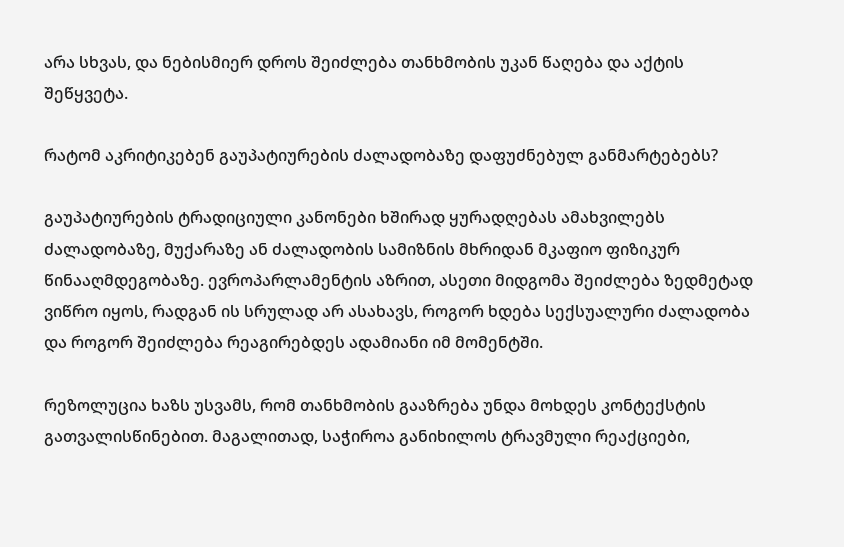არა სხვას, და ნებისმიერ დროს შეიძლება თანხმობის უკან წაღება და აქტის შეწყვეტა.

რატომ აკრიტიკებენ გაუპატიურების ძალადობაზე დაფუძნებულ განმარტებებს?

გაუპატიურების ტრადიციული კანონები ხშირად ყურადღებას ამახვილებს ძალადობაზე, მუქარაზე ან ძალადობის სამიზნის მხრიდან მკაფიო ფიზიკურ წინააღმდეგობაზე. ევროპარლამენტის აზრით, ასეთი მიდგომა შეიძლება ზედმეტად ვიწრო იყოს, რადგან ის სრულად არ ასახავს, როგორ ხდება სექსუალური ძალადობა და როგორ შეიძლება რეაგირებდეს ადამიანი იმ მომენტში.

რეზოლუცია ხაზს უსვამს, რომ თანხმობის გააზრება უნდა მოხდეს კონტექსტის გათვალისწინებით. მაგალითად, საჭიროა განიხილოს ტრავმული რეაქციები,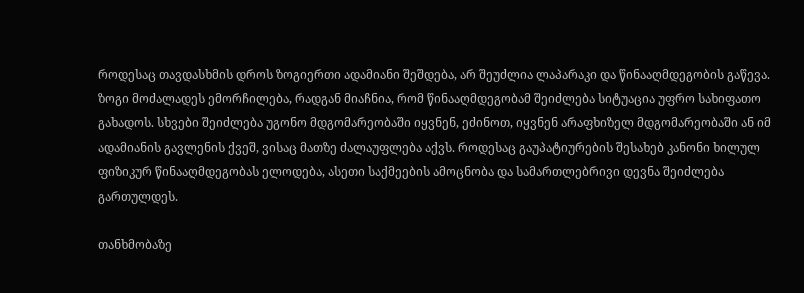როდესაც თავდასხმის დროს ზოგიერთი ადამიანი შეშდება, არ შეუძლია ლაპარაკი და წინააღმდეგობის გაწევა. ზოგი მოძალადეს ემორჩილება, რადგან მიაჩნია, რომ წინააღმდეგობამ შეიძლება სიტუაცია უფრო სახიფათო გახადოს. სხვები შეიძლება უგონო მდგომარეობაში იყვნენ, ეძინოთ, იყვნენ არაფხიზელ მდგომარეობაში ან იმ ადამიანის გავლენის ქვეშ, ვისაც მათზე ძალაუფლება აქვს. როდესაც გაუპატიურების შესახებ კანონი ხილულ ფიზიკურ წინააღმდეგობას ელოდება, ასეთი საქმეების ამოცნობა და სამართლებრივი დევნა შეიძლება გართულდეს.

თანხმობაზე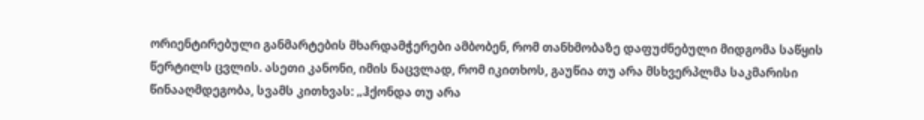ორიენტირებული განმარტების მხარდამჭერები ამბობენ, რომ თანხმობაზე დაფუძნებული მიდგომა საწყის წერტილს ცვლის. ასეთი კანონი, იმის ნაცვლად, რომ იკითხოს, გაუწია თუ არა მსხვერპლმა საკმარისი წინააღმდეგობა, სვამს კითხვას: „ჰქონდა თუ არა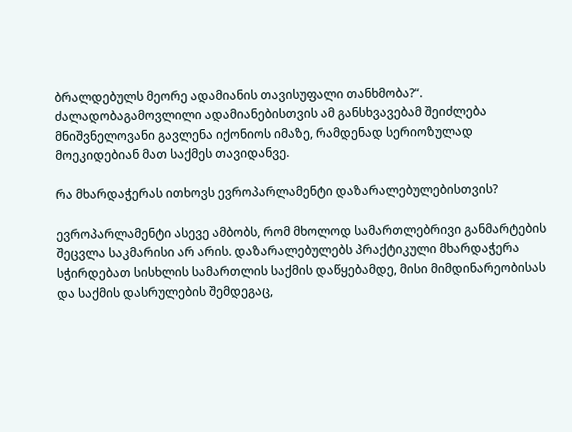ბრალდებულს მეორე ადამიანის თავისუფალი თანხმობა?“. ძალადობაგამოვლილი ადამიანებისთვის ამ განსხვავებამ შეიძლება მნიშვნელოვანი გავლენა იქონიოს იმაზე, რამდენად სერიოზულად მოეკიდებიან მათ საქმეს თავიდანვე.

რა მხარდაჭერას ითხოვს ევროპარლამენტი დაზარალებულებისთვის?

ევროპარლამენტი ასევე ამბობს, რომ მხოლოდ სამართლებრივი განმარტების შეცვლა საკმარისი არ არის. დაზარალებულებს პრაქტიკული მხარდაჭერა სჭირდებათ სისხლის სამართლის საქმის დაწყებამდე, მისი მიმდინარეობისას და საქმის დასრულების შემდეგაც,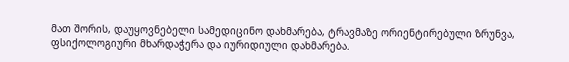მათ შორის, დაუყოვნებელი სამედიცინო დახმარება, ტრავმაზე ორიენტირებული ზრუნვა, ფსიქოლოგიური მხარდაჭერა და იურიდიული დახმარება.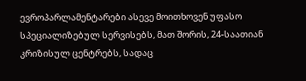ევროპარლამენტარები ასევე მოითხოვენ უფასო სპეციალიზებულ სერვისებს, მათ შორის, 24-საათიან კრიზისულ ცენტრებს, სადაც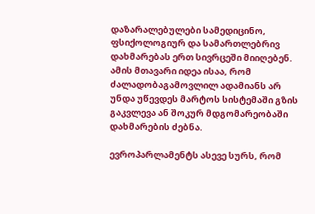დაზარალებულები სამედიცინო, ფსიქოლოგიურ და სამართლებრივ დახმარებას ერთ სივრცეში მიიღებენ. ამის მთავარი იდეა ისაა, რომ ძალადობაგამოვლილ ადამიანს არ უნდა უწევდეს მარტოს სისტემაში გზის გაკვლევა ან შოკურ მდგომარეობაში დახმარების ძებნა.

ევროპარლამენტს ასევე სურს, რომ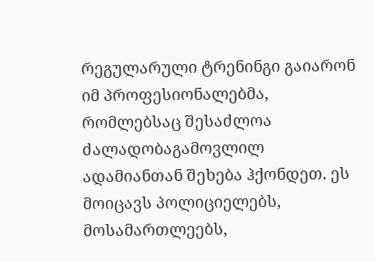რეგულარული ტრენინგი გაიარონ იმ პროფესიონალებმა, რომლებსაც შესაძლოა ძალადობაგამოვლილ ადამიანთან შეხება ჰქონდეთ. ეს მოიცავს პოლიციელებს, მოსამართლეებს,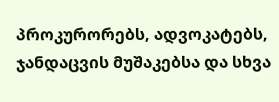პროკურორებს, ადვოკატებს, ჯანდაცვის მუშაკებსა და სხვა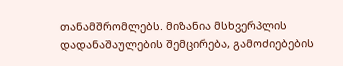თანამშრომლებს. მიზანია მსხვერპლის დადანაშაულების შემცირება, გამოძიებების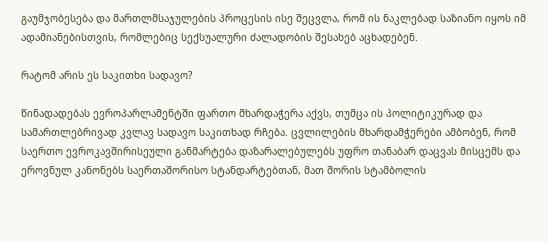გაუმჯობესება და მართლმსაჯულების პროცესის ისე შეცვლა, რომ ის ნაკლებად საზიანო იყოს იმ ადამიანებისთვის, რომლებიც სექსუალური ძალადობის შესახებ აცხადებენ.

რატომ არის ეს საკითხი სადავო?

წინადადებას ევროპარლამენტში ფართო მხარდაჭერა აქვს, თუმცა ის პოლიტიკურად და სამართლებრივად კვლავ სადავო საკითხად რჩება. ცვლილების მხარდამჭერები ამბობენ, რომ საერთო ევროკავშირისეული განმარტება დაზარალებულებს უფრო თანაბარ დაცვას მისცემს და ეროვნულ კანონებს საერთაშორისო სტანდარტებთან, მათ შორის სტამბოლის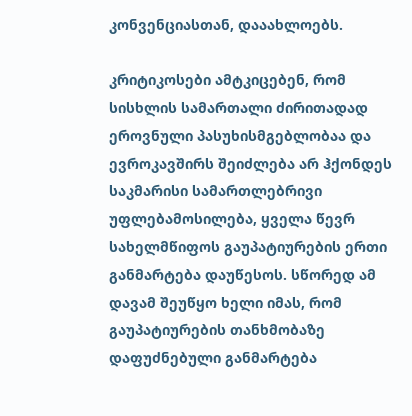კონვენციასთან, დააახლოებს.

კრიტიკოსები ამტკიცებენ, რომ სისხლის სამართალი ძირითადად ეროვნული პასუხისმგებლობაა და ევროკავშირს შეიძლება არ ჰქონდეს საკმარისი სამართლებრივი უფლებამოსილება, ყველა წევრ სახელმწიფოს გაუპატიურების ერთი განმარტება დაუწესოს. სწორედ ამ დავამ შეუწყო ხელი იმას, რომ გაუპატიურების თანხმობაზე დაფუძნებული განმარტება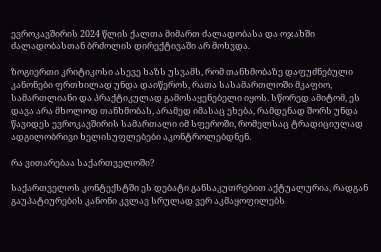ევროკავშირის 2024 წლის ქალთა მიმართ ძალადობასა და ოჯახში ძალადობასთან ბრძოლის დირექტივაში არ მოხვდა.

ზოგიერთი კრიტიკოსი ასევე ხაზს უსვამს, რომ თანხმობაზე დაფუძნებული კანონები ფრთხილად უნდა დაიწეროს, რათა სასამართლოში მკაფიო, სამართლიანი და პრაქტიკულად გამოსაყენებელი იყოს. სწორედ ამიტომ, ეს დავა არა მხოლოდ თანხმობას, არამედ იმასაც ეხება, რამდენად შორს უნდა წავიდეს ევროკავშირის სამართალი იმ სფეროში, რომელსაც ტრადიციულად ადგილობრივი ხელისუფლებები აკონტროლებდნენ.

რა ვითარებაა საქართველოში?

საქართველოს კონტექსტში ეს დებატი განსაკუთრებით აქტუალურია, რადგან გაუპატიურების კანონი კვლავ სრულად ვერ აკმაყოფილებს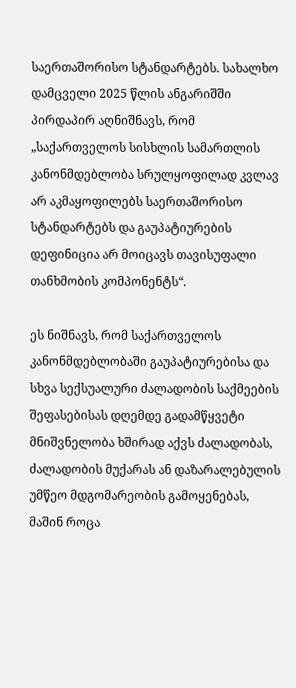საერთაშორისო სტანდარტებს. სახალხო დამცველი 2025 წლის ანგარიშში პირდაპირ აღნიშნავს, რომ „საქართველოს სისხლის სამართლის კანონმდებლობა სრულყოფილად კვლავ არ აკმაყოფილებს საერთაშორისო სტანდარტებს და გაუპატიურების დეფინიცია არ მოიცავს თავისუფალი თანხმობის კომპონენტს“.

ეს ნიშნავს, რომ საქართველოს კანონმდებლობაში გაუპატიურებისა და სხვა სექსუალური ძალადობის საქმეების შეფასებისას დღემდე გადამწყვეტი მნიშვნელობა ხშირად აქვს ძალადობას, ძალადობის მუქარას ან დაზარალებულის უმწეო მდგომარეობის გამოყენებას, მაშინ როცა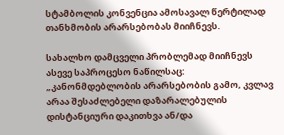სტამბოლის კონვენცია ამოსავალ წერტილად თანხმობის არარსებობას მიიჩნევს.

სახალხო დამცველი პრობლემად მიიჩნევს ასევე საპროცესო ნაწილსაც: „კანონმდებლობის არარსებობის გამო, კვლავ არაა შესაძლებელი დაზარალებულის დისტანციური დაკითხვა ან/და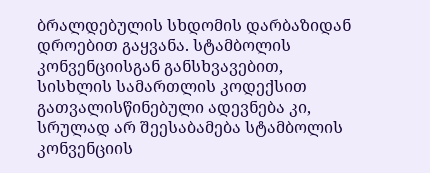ბრალდებულის სხდომის დარბაზიდან დროებით გაყვანა. სტამბოლის კონვენციისგან განსხვავებით, სისხლის სამართლის კოდექსით გათვალისწინებული ადევნება კი, სრულად არ შეესაბამება სტამბოლის კონვენციის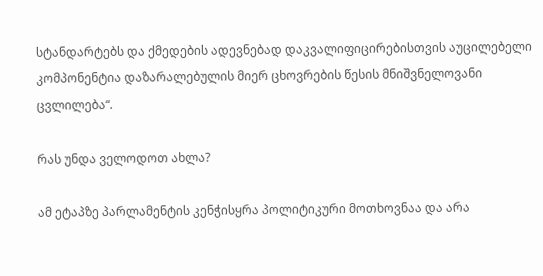სტანდარტებს და ქმედების ადევნებად დაკვალიფიცირებისთვის აუცილებელი კომპონენტია დაზარალებულის მიერ ცხოვრების წესის მნიშვნელოვანი ცვლილება“.

რას უნდა ველოდოთ ახლა?

ამ ეტაპზე პარლამენტის კენჭისყრა პოლიტიკური მოთხოვნაა და არა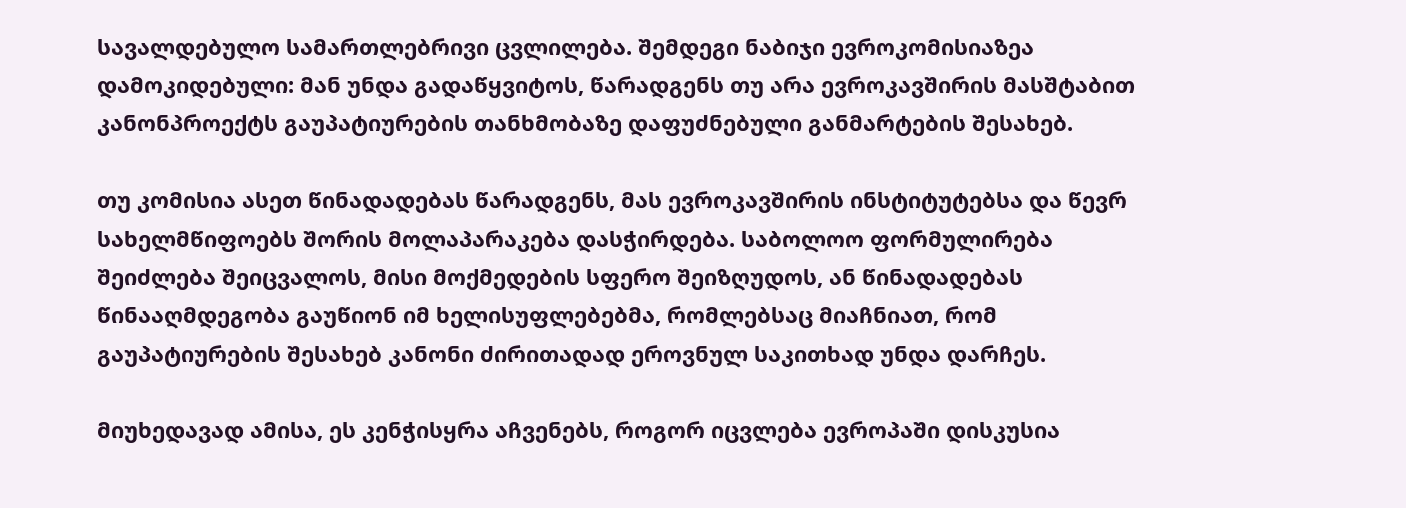სავალდებულო სამართლებრივი ცვლილება. შემდეგი ნაბიჯი ევროკომისიაზეა დამოკიდებული: მან უნდა გადაწყვიტოს, წარადგენს თუ არა ევროკავშირის მასშტაბით კანონპროექტს გაუპატიურების თანხმობაზე დაფუძნებული განმარტების შესახებ.

თუ კომისია ასეთ წინადადებას წარადგენს, მას ევროკავშირის ინსტიტუტებსა და წევრ სახელმწიფოებს შორის მოლაპარაკება დასჭირდება. საბოლოო ფორმულირება შეიძლება შეიცვალოს, მისი მოქმედების სფერო შეიზღუდოს, ან წინადადებას წინააღმდეგობა გაუწიონ იმ ხელისუფლებებმა, რომლებსაც მიაჩნიათ, რომ გაუპატიურების შესახებ კანონი ძირითადად ეროვნულ საკითხად უნდა დარჩეს.

მიუხედავად ამისა, ეს კენჭისყრა აჩვენებს, როგორ იცვლება ევროპაში დისკუსია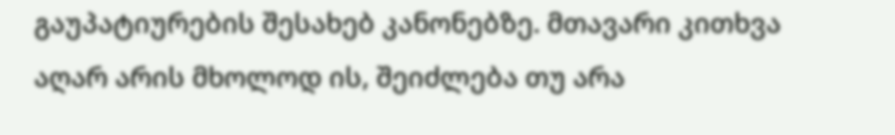გაუპატიურების შესახებ კანონებზე. მთავარი კითხვა აღარ არის მხოლოდ ის, შეიძლება თუ არა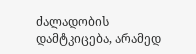ძალადობის დამტკიცება, არამედ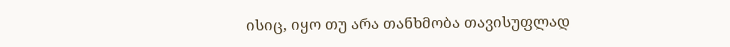ისიც, იყო თუ არა თანხმობა თავისუფლად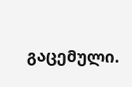გაცემული.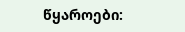წყაროები: